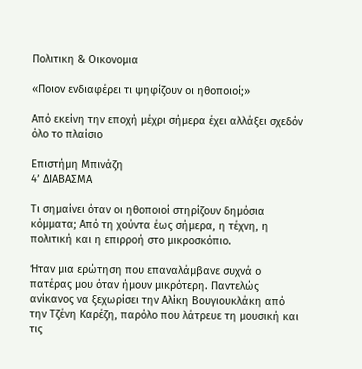Πολιτικη & Οικονομια

«Ποιον ενδιαφέρει τι ψηφίζουν οι ηθοποιοί;»

Από εκείνη την εποχή μέχρι σήμερα έχει αλλάξει σχεδόν όλο το πλαίσιο

Επιστήμη Μπινάζη
4’ ΔΙΑΒΑΣΜΑ

Τι σημαίνει όταν οι ηθοποιοί στηρίζουν δημόσια κόμματα; Από τη χούντα έως σήμερα, η τέχνη, η πολιτική και η επιρροή στο μικροσκόπιο.

Ήταν μια ερώτηση που επαναλάμβανε συχνά ο πατέρας μου όταν ήμουν μικρότερη. Παντελώς ανίκανος να ξεχωρίσει την Αλίκη Βουγιουκλάκη από την Τζένη Καρέζη, παρόλο που λάτρευε τη μουσική και τις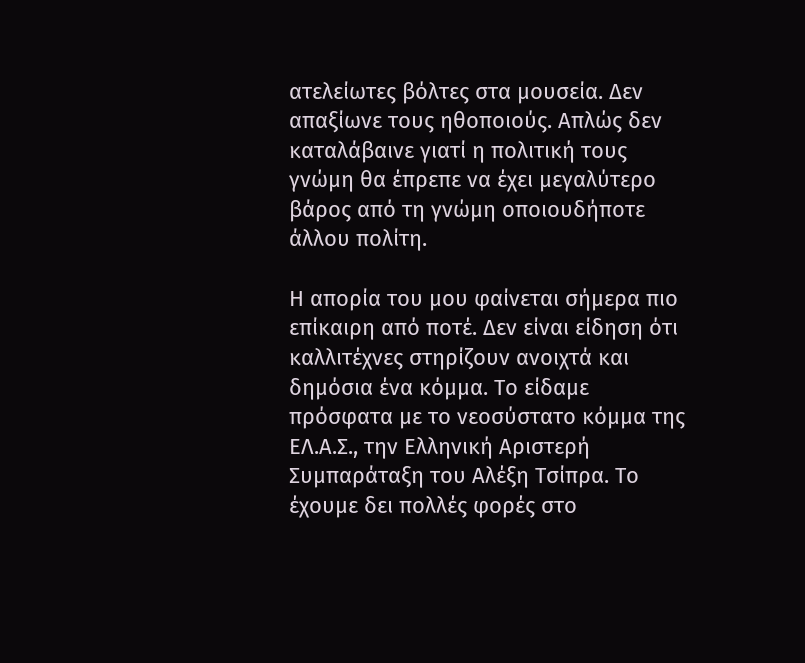ατελείωτες βόλτες στα μουσεία. Δεν απαξίωνε τους ηθοποιούς. Απλώς δεν καταλάβαινε γιατί η πολιτική τους γνώμη θα έπρεπε να έχει μεγαλύτερο βάρος από τη γνώμη οποιουδήποτε άλλου πολίτη.

Η απορία του μου φαίνεται σήμερα πιο επίκαιρη από ποτέ. Δεν είναι είδηση ότι καλλιτέχνες στηρίζουν ανοιχτά και δημόσια ένα κόμμα. Το είδαμε πρόσφατα με το νεοσύστατο κόμμα της ΕΛ.Α.Σ., την Ελληνική Αριστερή Συμπαράταξη του Αλέξη Τσίπρα. Το έχουμε δει πολλές φορές στο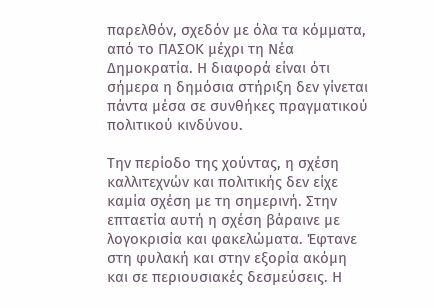παρελθόν, σχεδόν με όλα τα κόμματα, από το ΠΑΣΟΚ μέχρι τη Νέα Δημοκρατία. Η διαφορά είναι ότι σήμερα η δημόσια στήριξη δεν γίνεται πάντα μέσα σε συνθήκες πραγματικού πολιτικού κινδύνου.

Την περίοδο της χούντας, η σχέση καλλιτεχνών και πολιτικής δεν είχε καμία σχέση με τη σημερινή. Στην επταετία αυτή η σχέση βάραινε με λογοκρισία και φακελώματα. Έφτανε στη φυλακή και στην εξορία ακόμη και σε περιουσιακές δεσμεύσεις. Η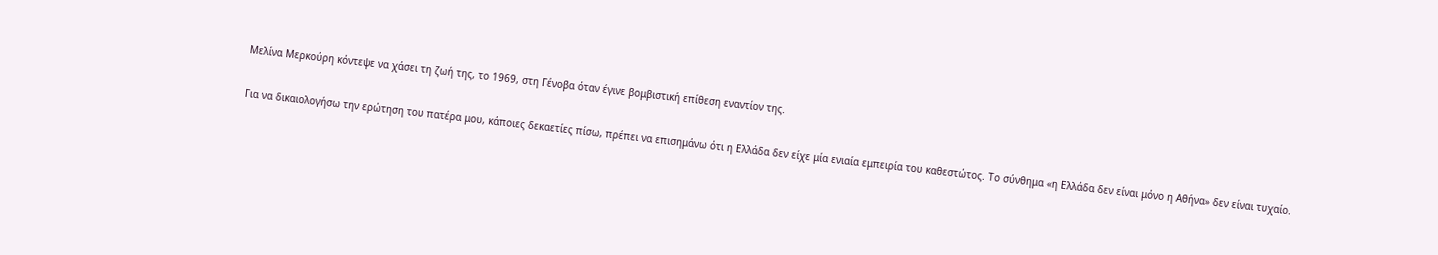Μελίνα Μερκούρη κόντεψε να χάσει τη ζωή της, το 1969, στη Γένοβα όταν έγινε βομβιστική επίθεση εναντίον της.

Για να δικαιολογήσω την ερώτηση του πατέρα μου, κάποιες δεκαετίες πίσω, πρέπει να επισημάνω ότι η Ελλάδα δεν είχε μία ενιαία εμπειρία του καθεστώτος. Το σύνθημα «η Ελλάδα δεν είναι μόνο η Αθήνα» δεν είναι τυχαίο.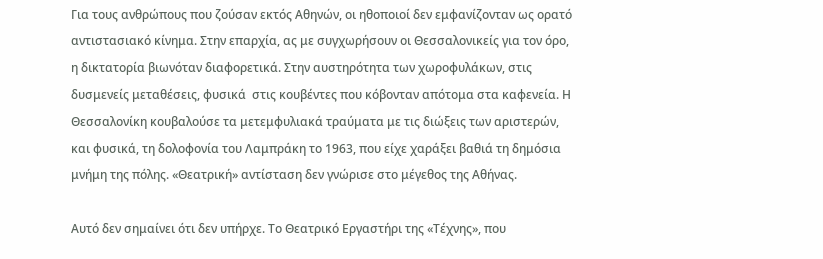Για τους ανθρώπους που ζούσαν εκτός Αθηνών, οι ηθοποιοί δεν εμφανίζονταν ως ορατό αντιστασιακό κίνημα. Στην επαρχία, ας με συγχωρήσουν οι Θεσσαλονικείς για τον όρο, η δικτατορία βιωνόταν διαφορετικά. Στην αυστηρότητα των χωροφυλάκων, στις δυσμενείς μεταθέσεις, φυσικά  στις κουβέντες που κόβονταν απότομα στα καφενεία. Η Θεσσαλονίκη κουβαλούσε τα μετεμφυλιακά τραύματα με τις διώξεις των αριστερών, και φυσικά, τη δολοφονία του Λαμπράκη το 1963, που είχε χαράξει βαθιά τη δημόσια μνήμη της πόλης. «Θεατρική» αντίσταση δεν γνώρισε στο μέγεθος της Αθήνας.

Αυτό δεν σημαίνει ότι δεν υπήρχε. Το Θεατρικό Εργαστήρι της «Τέχνης», που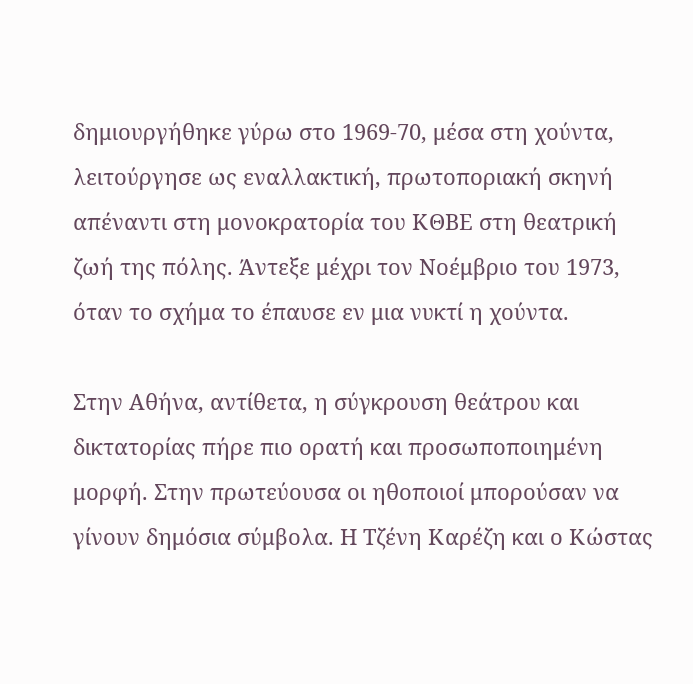δημιουργήθηκε γύρω στο 1969-70, μέσα στη χούντα, λειτούργησε ως εναλλακτική, πρωτοποριακή σκηνή απέναντι στη μονοκρατορία του ΚΘΒΕ στη θεατρική ζωή της πόλης. Άντεξε μέχρι τον Νοέμβριο του 1973, όταν το σχήμα το έπαυσε εν μια νυκτί η χούντα.

Στην Αθήνα, αντίθετα, η σύγκρουση θεάτρου και δικτατορίας πήρε πιο ορατή και προσωποποιημένη μορφή. Στην πρωτεύουσα οι ηθοποιοί μπορούσαν να γίνουν δημόσια σύμβολα. Η Τζένη Καρέζη και ο Κώστας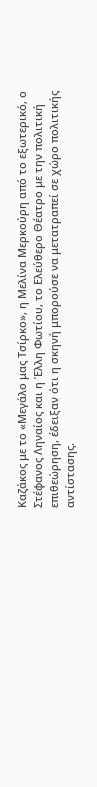Καζάκος με το «Μεγάλο μας Τσίρκο», η Μελίνα Μερκούρη από το εξωτερικό, ο Στέφανος Ληναίος και η Έλλη Φωτίου, το Ελεύθερο Θέατρο με την πολιτική επιθεώρηση, έδειξαν ότι η σκηνή μπορούσε να μετατραπεί σε χώρο πολιτικής αντίστασης.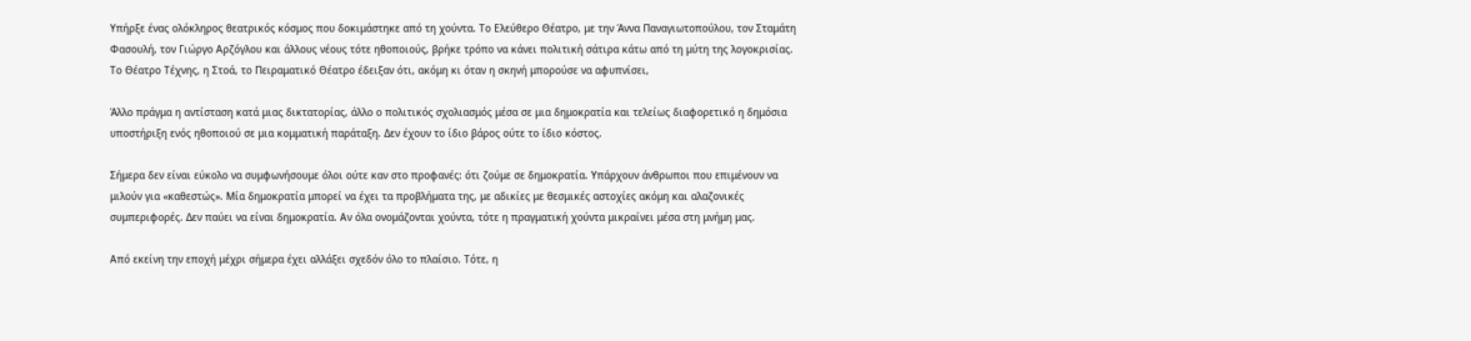Υπήρξε ένας ολόκληρος θεατρικός κόσμος που δοκιμάστηκε από τη χούντα. Το Ελεύθερο Θέατρο, με την Άννα Παναγιωτοπούλου, τον Σταμάτη Φασουλή, τον Γιώργο Αρζόγλου και άλλους νέους τότε ηθοποιούς, βρήκε τρόπο να κάνει πολιτική σάτιρα κάτω από τη μύτη της λογοκρισίας. Το Θέατρο Τέχνης, η Στοά, το Πειραματικό Θέατρο έδειξαν ότι, ακόμη κι όταν η σκηνή μπορούσε να αφυπνίσει,

Άλλο πράγμα η αντίσταση κατά μιας δικτατορίας, άλλο ο πολιτικός σχολιασμός μέσα σε μια δημοκρατία και τελείως διαφορετικό η δημόσια υποστήριξη ενός ηθοποιού σε μια κομματική παράταξη. Δεν έχουν το ίδιο βάρος ούτε το ίδιο κόστος.

Σήμερα δεν είναι εύκολο να συμφωνήσουμε όλοι ούτε καν στο προφανές: ότι ζούμε σε δημοκρατία. Υπάρχουν άνθρωποι που επιμένουν να μιλούν για «καθεστώς». Μία δημοκρατία μπορεί να έχει τα προβλήματα της, με αδικίες με θεσμικές αστοχίες ακόμη και αλαζονικές συμπεριφορές. Δεν παύει να είναι δημοκρατία. Αν όλα ονομάζονται χούντα, τότε η πραγματική χούντα μικραίνει μέσα στη μνήμη μας.

Από εκείνη την εποχή μέχρι σήμερα έχει αλλάξει σχεδόν όλο το πλαίσιο. Τότε, η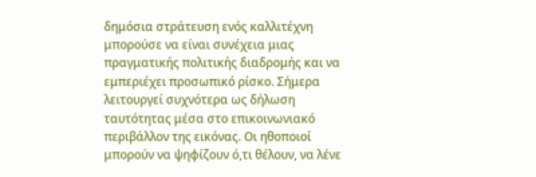δημόσια στράτευση ενός καλλιτέχνη μπορούσε να είναι συνέχεια μιας πραγματικής πολιτικής διαδρομής και να εμπεριέχει προσωπικό ρίσκο. Σήμερα λειτουργεί συχνότερα ως δήλωση ταυτότητας μέσα στο επικοινωνιακό περιβάλλον της εικόνας. Οι ηθοποιοί μπορούν να ψηφίζουν ό,τι θέλουν, να λένε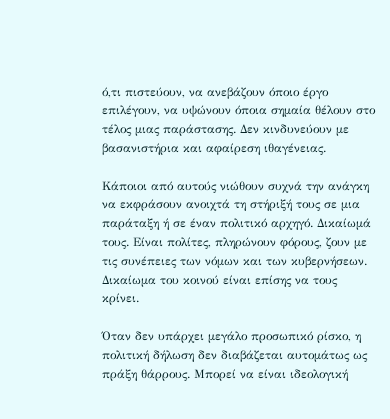ό,τι πιστεύουν, να ανεβάζουν όποιο έργο επιλέγουν, να υψώνουν όποια σημαία θέλουν στο τέλος μιας παράστασης. Δεν κινδυνεύουν με βασανιστήρια και αφαίρεση ιθαγένειας.

Κάποιοι από αυτούς νιώθουν συχνά την ανάγκη να εκφράσουν ανοιχτά τη στήριξή τους σε μια παράταξη ή σε έναν πολιτικό αρχηγό. Δικαίωμά τους. Είναι πολίτες, πληρώνουν φόρους, ζουν με τις συνέπειες των νόμων και των κυβερνήσεων. Δικαίωμα του κοινού είναι επίσης να τους κρίνει.

Όταν δεν υπάρχει μεγάλο προσωπικό ρίσκο, η πολιτική δήλωση δεν διαβάζεται αυτομάτως ως πράξη θάρρους. Μπορεί να είναι ιδεολογική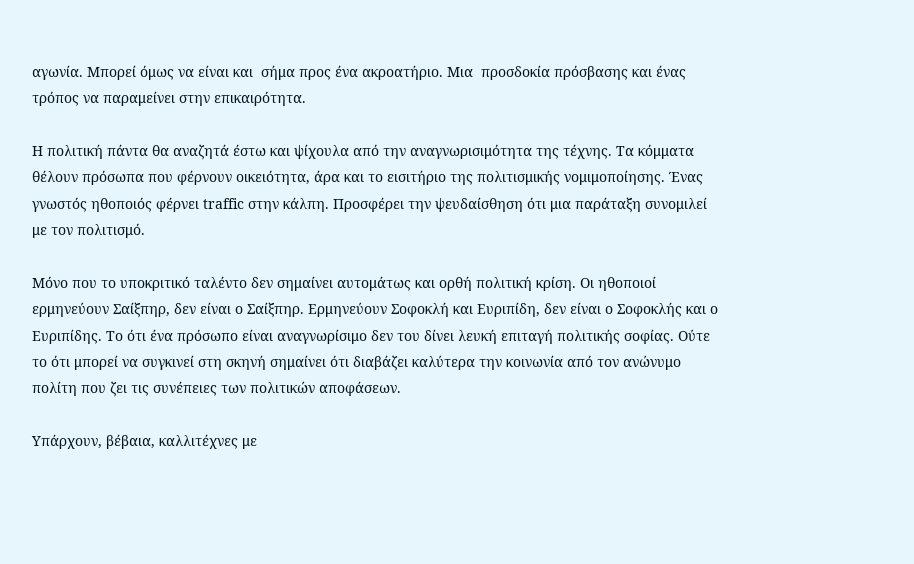αγωνία. Μπορεί όμως να είναι και  σήμα προς ένα ακροατήριο. Μια  προσδοκία πρόσβασης και ένας  τρόπος να παραμείνει στην επικαιρότητα.

Η πολιτική πάντα θα αναζητά έστω και ψίχουλα από την αναγνωρισιμότητα της τέχνης. Τα κόμματα θέλουν πρόσωπα που φέρνουν οικειότητα, άρα και το εισιτήριο της πολιτισμικής νομιμοποίησης. Ένας γνωστός ηθοποιός φέρνει traffic στην κάλπη. Προσφέρει την ψευδαίσθηση ότι μια παράταξη συνομιλεί με τον πολιτισμό.

Μόνο που το υποκριτικό ταλέντο δεν σημαίνει αυτομάτως και ορθή πολιτική κρίση. Οι ηθοποιοί ερμηνεύουν Σαίξπηρ, δεν είναι ο Σαίξπηρ. Ερμηνεύουν Σοφοκλή και Ευριπίδη, δεν είναι ο Σοφοκλής και ο Ευριπίδης. Το ότι ένα πρόσωπο είναι αναγνωρίσιμο δεν του δίνει λευκή επιταγή πολιτικής σοφίας. Ούτε το ότι μπορεί να συγκινεί στη σκηνή σημαίνει ότι διαβάζει καλύτερα την κοινωνία από τον ανώνυμο πολίτη που ζει τις συνέπειες των πολιτικών αποφάσεων.

Υπάρχουν, βέβαια, καλλιτέχνες με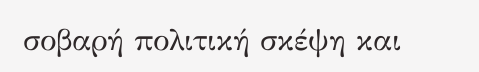σοβαρή πολιτική σκέψη και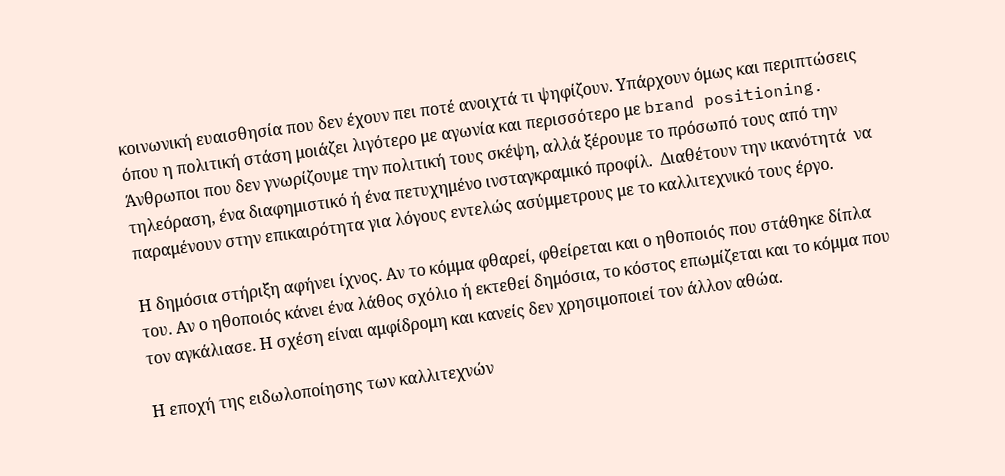κοινωνική ευαισθησία που δεν έχουν πει ποτέ ανοιχτά τι ψηφίζουν. Υπάρχουν όμως και περιπτώσεις όπου η πολιτική στάση μοιάζει λιγότερο με αγωνία και περισσότερο με brand positioning. Άνθρωποι που δεν γνωρίζουμε την πολιτική τους σκέψη, αλλά ξέρουμε το πρόσωπό τους από την τηλεόραση, ένα διαφημιστικό ή ένα πετυχημένο ινσταγκραμικό προφίλ.  Διαθέτουν την ικανότητά  να παραμένουν στην επικαιρότητα για λόγους εντελώς ασύμμετρους με το καλλιτεχνικό τους έργο.

Η δημόσια στήριξη αφήνει ίχνος. Αν το κόμμα φθαρεί, φθείρεται και ο ηθοποιός που στάθηκε δίπλα του. Αν ο ηθοποιός κάνει ένα λάθος σχόλιο ή εκτεθεί δημόσια, το κόστος επωμίζεται και το κόμμα που τον αγκάλιασε. Η σχέση είναι αμφίδρομη και κανείς δεν χρησιμοποιεί τον άλλον αθώα.

Η εποχή της ειδωλοποίησης των καλλιτεχνών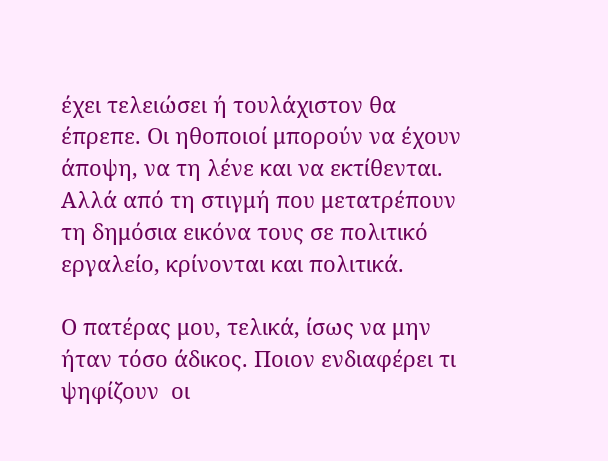έχει τελειώσει ή τουλάχιστον θα έπρεπε. Οι ηθοποιοί μπορούν να έχουν άποψη, να τη λένε και να εκτίθενται. Αλλά από τη στιγμή που μετατρέπουν τη δημόσια εικόνα τους σε πολιτικό εργαλείο, κρίνονται και πολιτικά.

Ο πατέρας μου, τελικά, ίσως να μην ήταν τόσο άδικος. Ποιον ενδιαφέρει τι ψηφίζουν  οι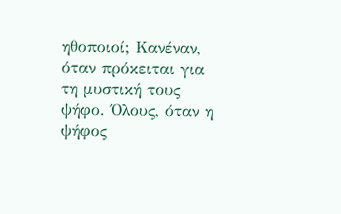ηθοποιοί; Κανέναν, όταν πρόκειται για τη μυστική τους ψήφο. Όλους, όταν η ψήφος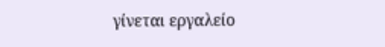γίνεται εργαλείο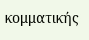κομματικής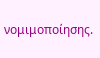νομιμοποίησης.